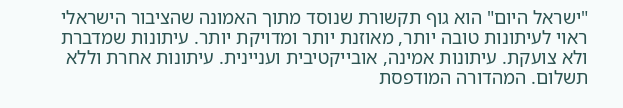"ישראל היום" הוא גוף תקשורת שנוסד מתוך האמונה שהציבור הישראלי ראוי לעיתונות טובה יותר, מאוזנת יותר ומדויקת יותר. עיתונות שמדברת ולא צועקת. עיתונות אמינה, אובייקטיבית ועניינית. עיתונות אחרת וללא תשלום. המהדורה המודפסת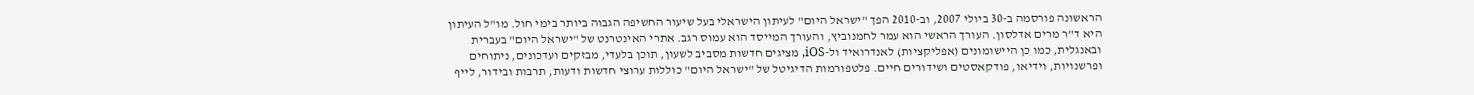הראשונה פורסמה ב-30 ביולי 2007, וב-2010 הפך "ישראל היום" לעיתון הישראלי בעל שיעור החשיפה הגבוה ביותר בימי חול. מו"ל העיתון היא ד"ר מרים אדלסון. העורך הראשי הוא עמר לחמנוביץ, והעורך המייסד הוא עמוס רגב. אתרי האינטרנט של "ישראל היום" בעברית ובאנגלית, כמו כן היישומונים (אפליקציות) לאנדרואיד ול-iOS, מציגים חדשות מסביב לשעון, תוכן בלעדי, מבזקים ועדכונים, ניתוחים ופרשנויות, וידיאו, פודקאסטים ושידורים חיים. פלטפורמות הדיגיטל של "ישראל היום" כוללות ערוצי חדשות ודעות, תרבות ובידור, לייף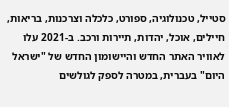סטייל, טכנולוגיה, ספורט, כלכלה וצרכנות, בריאות, חיילים, אוכל, יהדות, תיירות ורכב. ב-2021 עלו לאוויר האתר החדש והיישומון החדש של "ישראל היום" בעברית, במטרה לספק לגולשים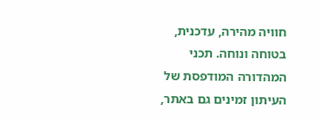חוויה מהירה, עדכנית, בטוחה ונוחה. תכני המהדורה המודפסת של העיתון זמינים גם באתר,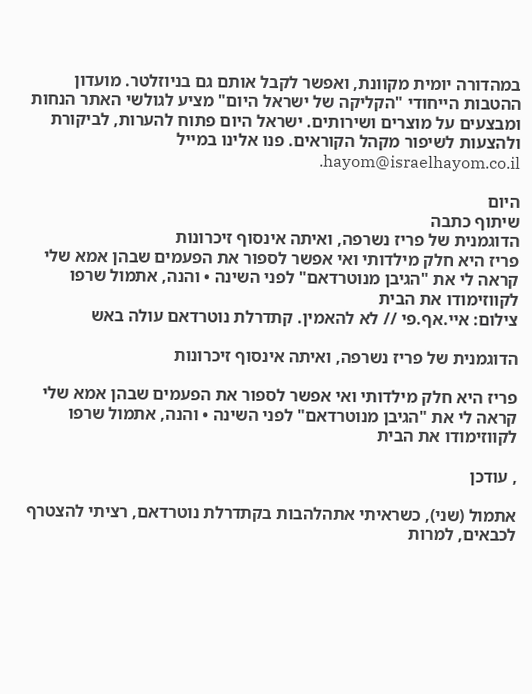במהדורה יומית מקוונת, ואפשר לקבל אותם גם בניוזלטר. מועדון ההטבות הייחודי "הקליקה של ישראל היום" מציע לגולשי האתר הנחות ומבצעים על מוצרים ושירותים. ישראל היום פתוח להערות, לביקורת ולהצעות לשיפור מקהל הקוראים. פנו אלינו במייל hayom@israelhayom.co.il.

היום
שיתוף כתבה
הדוגמנית של פריז נשרפה, ואיתה אינסוף זיכרונות
פריז היא חלק מילדותי ואי אפשר לספור את הפעמים שבהן אמא שלי קראה לי את "הגיבן מנוטרדאם" לפני השינה • והנה, אתמול שרפו לקווזימודו את הבית
צילום: איי.אף.פי // לא להאמין. קתדרלת נוטרדאם עולה באש

הדוגמנית של פריז נשרפה, ואיתה אינסוף זיכרונות

פריז היא חלק מילדותי ואי אפשר לספור את הפעמים שבהן אמא שלי קראה לי את "הגיבן מנוטרדאם" לפני השינה • והנה, אתמול שרפו לקווזימודו את הבית

, עודכן

אתמול (שני), כשראיתי אתהלהבות בקתדרלת נוטרדאם, רציתי להצטרף לכבאים, למרות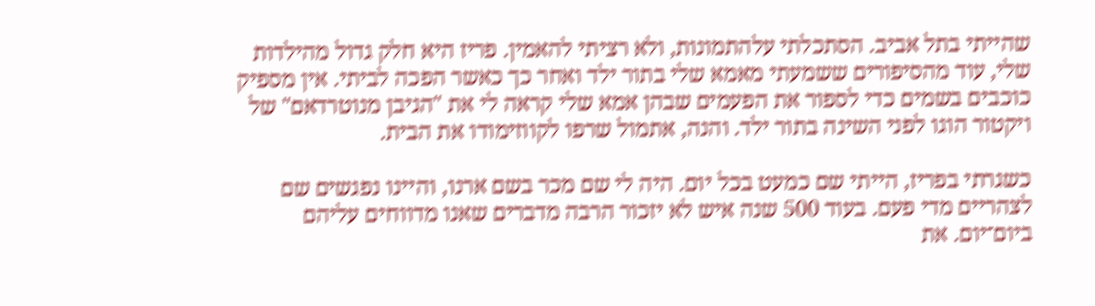שהייתי בתל אביב. הסתכלתי עלהתמונות, ולא רציתי להאמין. פריז היא חלק גדול מהילדות שלי, עוד מהסיפורים ששמעתי מאמא שלי בתור ילד ואחר כך כאשר הפכה לביתי. אין מספיק כוכבים בשמים כדי לספור את הפעמים שבהן אמא שלי קראה לי את "הגיבן מנוטרדאם" של ויקטור הוגו לפני השינה בתור ילד. והנה, אתמול שרפו לקווזימודו את הבית.

כשגרתי בפריז, הייתי שם כמעט בכל יום. היה לי שם מכר בשם ארנו, והיינו נפגשים שם לצהריים מדי פעם. בעוד 500 שנה איש לא יזכור הרבה מדברים שאנו מדווחים עליהם ביום־יום. את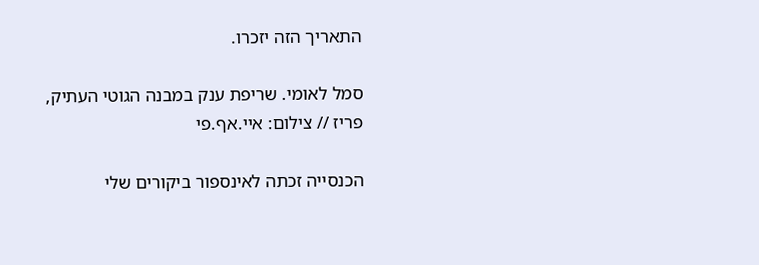התאריך הזה יזכרו.

סמל לאומי. שריפת ענק במבנה הגוטי העתיק, פריז // צילום: איי.אף.פי

הכנסייה זכתה לאינספור ביקורים שלי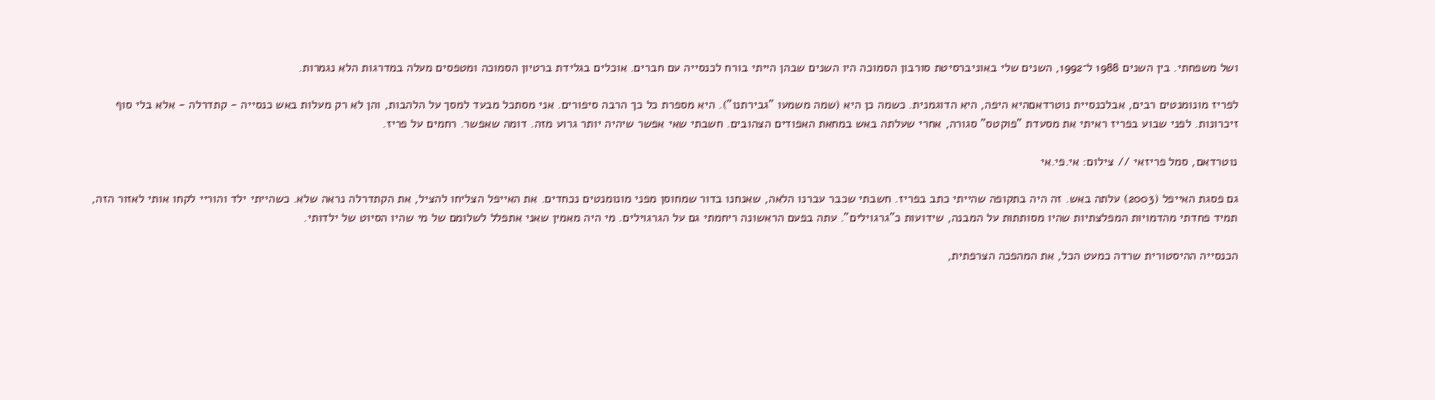ושל משפחתי. בין השנים 1988 ל־1992, השנים שלי באוניברסיטת סורבון הסמוכה היו השנים שבהן הייתי בורח לכנסייה עם חברים. אוכלים בגלידת ברטיון הסמוכה ומטפסים מעלה במדרגות הלא נגמרות.

לפריז מונומנטים רבים, אבלכנסיית נוטרדאםהיא היפה, היא הדוגמנית. כשמה כן היא (שמה משמעו "גבירתנו"). היא מספרת כל כך הרבה סיפורים. אני מסתכל מבעד למסך על הלהבות, והן לא רק מעלות באש כנסייה - קתדרלה - אלא בלי סוף זיכרונות. לפני שבוע בפריז ראיתי את מסעדת "פוקטס" סגורה, אחרי שעלתה באש במחאת האפודים הצהובים. חשבתי שאי אפשר שיהיה יותר גרוע מזה. דומה שאפשר. רחמים על פריז.

נוטרדאם, סמל פריזאי // צילום: אי.פי.אי

גם פסגת האייפל (2003) עלתה באש. זה היה בתקופה שהייתי כתב בפריז. חשבתי שכבר עברנו הלאה, שאנחנו בדור שמחוסן מפני מונומנטים נכחדים. את האייפל הצליחו להציל, את הקתדרלה נראה שלא. כשהייתי ילד והוריי לקחו אותי לאזור הזה, תמיד פחדתי מהדמויות המפלצתיות שהיו מסותתות על המבנה, שידועות כ"גרגוילים". עתה בפעם הראשונה ריחמתי גם על הגרגוילים. מי היה מאמין שאני אתפלל לשלומם של מי שהיו הסיוט של ילדותי.

הכנסייה ההיסטורית שרדה כמעט הכל, את המהפכה הצרפתית,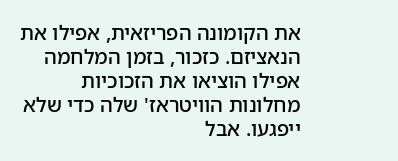את הקומונה הפריזאית, אפילו את הנאציזם. כזכור, בזמן המלחמה אפילו הוציאו את הזכוכיות מחלונות הוויטראז' שלה כדי שלא ייפגעו. אבל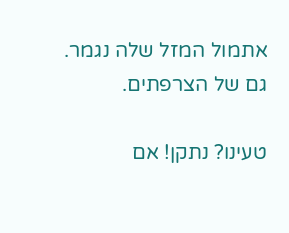אתמול המזל שלה נגמר. גם של הצרפתים.

טעינו? נתקן! אם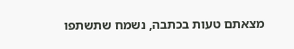מצאתם טעות בכתבה, נשמח שתשתפו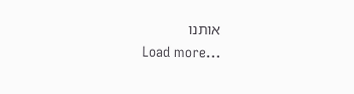אותנו
Load more...